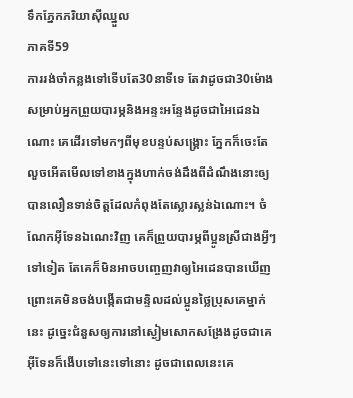ទឹកភ្នែកភរិយាសុីឈ្នួល
ភាគទី59
ការរង់ចាំកន្លងទៅទើបតែ30នាទីទេ តែវាដូចជា30ម៉ោងសម្រាប់អ្នកព្រួយបារម្ភនិងអន្ទះអន្ទែងដូចជាអៃដេនឯណោះ គេដើរទៅមកៗពីមុខបន្ទប់សង្គ្រោះ ភ្នែកក៏ចេះតែលួចអើតមើលទៅខាងក្នុងហាក់ចង់ដឹងពីដំណឹងនោះឲ្យបានលឿនទាន់ចិត្តដែលកំពុងតែស្លោរស្លន់ឯណោះ។ ចំណែកអុីទែនឯណេះវិញ គេក៏ព្រួយបារម្ភពីប្អូនស្រីជាងអ្វីៗទៅទៀត តែគេក៏មិនអាចបញ្ចេញវាឲ្យអៃដេនបានឃើញ ព្រោះគេមិនចង់បង្កើតជាមន្ទិលដល់ប្អូនថ្លៃប្រុសគេម្នាក់នេះ ដូច្នេះជំនួសឲ្យការនៅស្ងៀមសោកសង្រែងដូចជាគេ អុីទែនក៏ងើបទៅនេះទៅនោះ ដូចជាពេលនេះគេ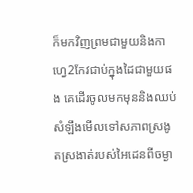ក៏មកវិញព្រមជាមួយនិងកាហ្វេ2កែវជាប់ក្នុងដៃជាមួយផង គេដើរចូលមកមុននិងឈប់សំឡឹងមើលទៅសភាពស្រងូតស្រងាត់របស់អៃដេនពីចម្ងា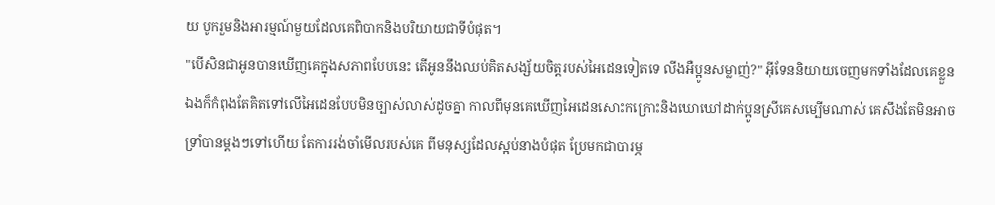យ បូករួមនិងអារម្មណ៍មួយដែលគេពិបាកនិងបរិយាយជាទីបំផុត។
"បើសិនជាអូនបានឃើញគេក្នុងសភាពបែបនេះ តើអូននឹងឈប់គិតសង្ស័យចិត្តរបស់អៃដេនទៀតទេ លីងអឺប្អូនសម្លាញ់?" អុីទែននិយាយចេញមកទាំងដែលគេខ្លួនឯងក៏កំពុងតែគិតទៅលើអៃដេនបែបមិនច្បាស់លាស់ដូចគ្នា កាលពីមុនគេឃើញអៃដេនសោះកក្រោះនិងឃោឃៅដាក់ប្អូនស្រីគេសម្បើមណាស់ គេសឹងតែមិនអាចទ្រាំបានម្ដងៗទៅហើយ តែការរង់ចាំមើលរបស់គេ ពីមនុស្សដែលស្អប់នាងបំផុត ប្រែមកជាបារម្ភ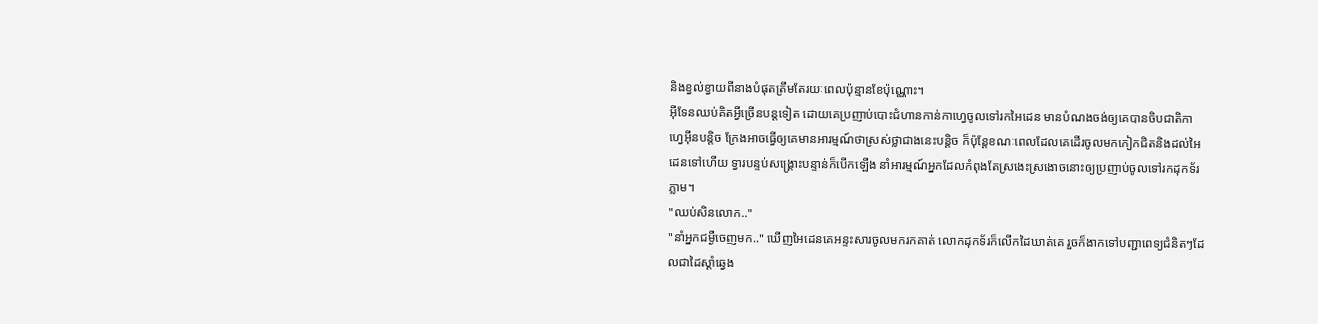និងខ្វល់ខ្វាយពីនាងបំផុតត្រឹមតែរយៈពេលប៉ុន្មានខែប៉ុណ្ណោះ។
អុីទែនឈប់គិតអ្វីច្រើនបន្តទៀត ដោយគេប្រញាប់បោះជំហានកាន់កាហ្វេចូលទៅរកអៃដេន មានបំណងចង់ឲ្យគេបានចិបជាតិកាហ្វេអុីនបន្តិច ក្រែងអាចធ្វើឲ្យគេមានអារម្មណ៍ថាស្រស់ថ្លាជាងនេះបន្តិច ក៏ប៉ុន្តែខណៈពេលដែលគេដើរចូលមកកៀកជិតនិងដល់អៃដេនទៅហើយ ទ្វារបន្ទប់សង្គ្រោះបន្ទាន់ក៏បើកឡើង នាំអារម្មណ៍អ្នកដែលកំពុងតែស្រងេះស្រងោចនោះឲ្យប្រញាប់ចូលទៅរកដុកទ័រភ្លាម។
"ឈប់សិនលោក.."
"នាំអ្នកជម្ងឺចេញមក.." ឃើញអៃដេនគេអន្ទះសារចូលមករកគាត់ លោកដុកទ័រក៏លើកដៃឃាត់គេ រួចក៏ងាកទៅបញ្ជាពេទ្យជំនិតៗដែលជាដៃស្ដាំឆ្វេង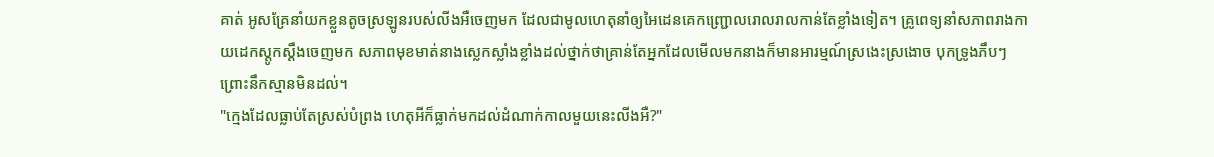គាត់ អូសគ្រែនាំយកខ្លួនតូចស្រឡូនរបស់លីងអឺចេញមក ដែលជាមូលហេតុនាំឲ្យអៃដេនគេកញ្ជ្រោលរោលរាលកាន់តែខ្លាំងទៀត។ គ្រូពេទ្យនាំសភាពរាងកាយដេកស្ដូកស្ដឹងចេញមក សភាពមុខមាត់នាងស្លេកស្លាំងខ្លាំងដល់ថ្នាក់ថាគ្រាន់តែអ្នកដែលមើលមកនាងក៏មានអារម្មណ៍ស្រងេះស្រងោច បុកទ្រូងភឹបៗព្រោះនឹកស្មានមិនដល់។
"ក្មេងដែលធ្លាប់តែស្រស់បំព្រង ហេតុអីក៏ធ្លាក់មកដល់ដំណាក់កាលមួយនេះលីងអឺ?"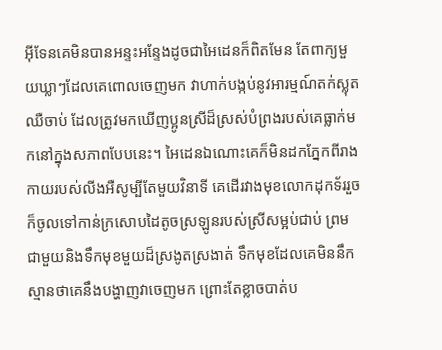អុីទែនគេមិនបានអន្ទះអន្ទែងដូចជាអៃដេនក៏ពិតមែន តែពាក្យមួយឃ្លាៗដែលគេពោលចេញមក វាហាក់បង្កប់នូវអារម្មណ៍តក់ស្លុត ឈឺចាប់ ដែលត្រូវមកឃើញប្អូនស្រីដ៏ស្រស់បំព្រងរបស់គេធ្លាក់មកនៅក្នុងសភាពបែបនេះ។ អៃដេនឯណោះគេក៏មិនដកភ្នែកពីរាងកាយរបស់លីងអឺសូម្បីតែមួយវិនាទី គេដើរវាងមុខលោកដុកទ័ររួចក៏ចូលទៅកាន់ក្រសោបដៃតូចស្រឡូនរបស់ស្រីសម្អប់ជាប់ ព្រមជាមួយនិងទឹកមុខមួយដ៏ស្រងូតស្រងាត់ ទឹកមុខដែលគេមិននឹកស្មានថាគេនឹងបង្ហាញវាចេញមក ព្រោះតែខ្លាចបាត់ប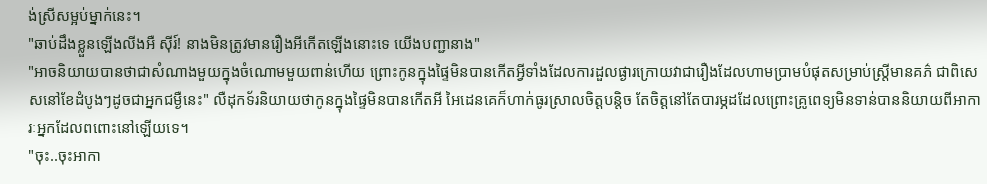ង់ស្រីសម្អប់ម្នាក់នេះ។
"ឆាប់ដឹងខ្លួនឡើងលីងអឺ សុីរ៍! នាងមិនត្រូវមានរឿងអីកើតឡើងនោះទេ យើងបញ្ជានាង"
"អាចនិយាយបានថាជាសំណាងមួយក្នុងចំណោមមួយពាន់ហើយ ព្រោះកូនក្នុងផ្ទៃមិនបានកើតអ្វីទាំងដែលការដួលផ្ងារក្រោយវាជារឿងដែលហាមប្រាមបំផុតសម្រាប់ស្ត្រីមានគភ៌ ជាពិសេសនៅខែដំបូងៗដូចជាអ្នកជម្ងឺនេះ" លឺដុកទ័រនិយាយថាកូនក្នុងផ្ទៃមិនបានកើតអី អៃដេនគេក៏ហាក់ធូរស្រាលចិត្តបន្តិច តែចិត្តនៅតែបារម្ភដដែលព្រោះគ្រូពេទ្យមិនទាន់បាននិយាយពីអាការៈអ្នកដែលពពោះនៅឡើយទេ។
"ចុះ..ចុះអាកា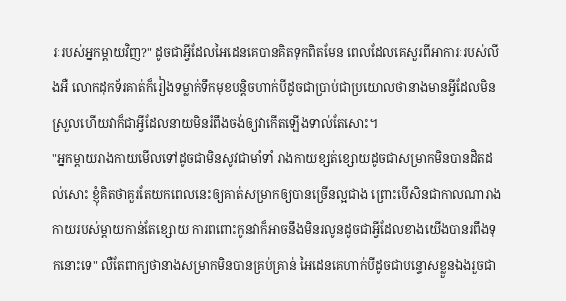រៈរបស់អ្នកម្ដាយវិញ?" ដូចជាអ្វីដែលអៃដេនគេបានគិតទុកពិតមែន ពេលដែលគេសួរពីអាការៈរបស់លីងអឺ លោកដុកទ័រគាត់ក៏រៀងទម្លាក់ទឹកមុខបន្តិចហាក់បីដូចជាប្រាប់ជាប្រយោលថានាងមានអ្វីដែលមិនស្រួលហើយវាក៏ជាអ្វីដែលនាយមិនរំពឹងចង់ឲ្យវាកើតឡើងទាល់តែសោះ។
"អ្នកម្ដាយរាងកាយមើលទៅដូចជាមិនសូវជាមាំទាំ រាងកាយខ្សត់ខ្សោយដូចជាសម្រាកមិនបានដិតដល់សោះ ខ្ញុំគិតថាគួរតែយកពេលនេះឲ្យគាត់សម្រាកឲ្យបានច្រើនល្អជាង ព្រោះបើសិនជាកាលណារាងកាយរបស់ម្ដាយកាន់តែខ្សោយ ការពពោះកូនវាក៏អាចនឹងមិនរលូនដូចជាអ្វីដែលខាងយើងបានរពឹងទុកនោះទេ" លឺតែពាក្យថានាងសម្រាកមិនបានគ្រប់គ្រាន់ អៃដេនគេហាក់បីដូចជាបន្ទោសខ្លួនឯងរួចជា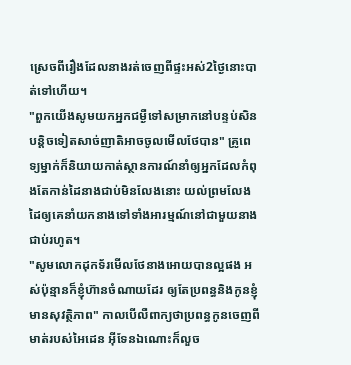ស្រេចពីរឿងដែលនាងរត់ចេញពីផ្ទះអស់2ថ្ងៃនោះបាត់ទៅហើយ។
"ពួកយើងសូមយកអ្នកជម្ងឺទៅសម្រាកនៅបន្ទប់សិន បន្តិចទៀតសាច់ញាតិអាចចូលមើលថែបាន" គ្រូពេទ្យម្នាក់ក៏និយាយកាត់ស្ថានការណ៍នាំឲ្យអ្នកដែលកំពុងតែកាន់ដៃនាងជាប់មិនលែងនោះ យល់ព្រមលែងដៃឲ្យគេនាំយកនាងទៅទាំងអារម្មណ៍នៅជាមួយនាងជាប់រហូត។
"សូមលោកដុកទ័រមើលថែនាងអោយបានល្អផង អស់ប៉ុន្មានក៏ខ្ញុំហ៊ានចំណាយដែរ ឲ្យតែប្រពន្ធនិងកូនខ្ញុំមានសុវត្ថិភាព" កាលបើលឺពាក្យថាប្រពន្ធកូនចេញពីមាត់របស់អៃដេន អុីទែនឯណោះក៏លួច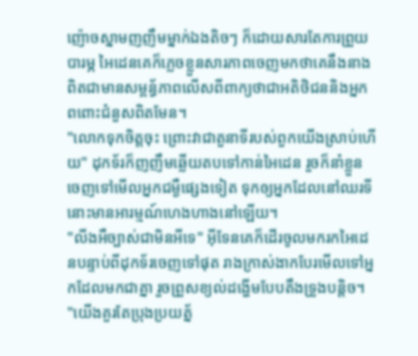ញ៉ោចស្នាមញញឹមម្នាក់ឯងតិចៗ ក៏ដោយសារតែការព្រួយបារម្ភ អៃដេនគេក៏ភ្លេចខ្លួនសារភាពចេញមកថាគេនឹងនាងពិតជាមានសម្ពន្ធ័ភាពលើសពីពាក្យថាជាអតិថិជននិងអ្នកពពោះជំនួសពិតមែន។
"លោកទុកចិត្តចុះ ព្រោះវាជាតួនាទីរបស់ពួកយើងស្រាប់ហើយ" ដុកទ័រក៏ញញឹមឆ្លើយតបទៅកាន់អៃដេន រួចក៏នាំខ្លួនចេញទៅមើលអ្នកជម្ងឺផ្សេងទៀត ទុកឲ្យអ្នកដែលនៅឈរទីនោះមានអារម្មណ៍ហេងហាងនៅឡើយ។
"លីងអឺច្បាស់ជាមិនអីទេ" អុីទែនគេក៏ដើរចូលមករកអៃដេនបន្ទាប់ពីដុកទ័រចេញទៅផុត រាងក្រាស់ងាកបែរមើលទៅអ្នកដែលមកជាគ្នា រួចព្រួសខ្យល់ដង្ហើមបែបតឹងទ្រូងបន្តិច។
"យើងគួរតែប្រុងប្រយត្ន័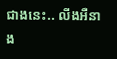ជាងនេះ.. លីងអឺនាង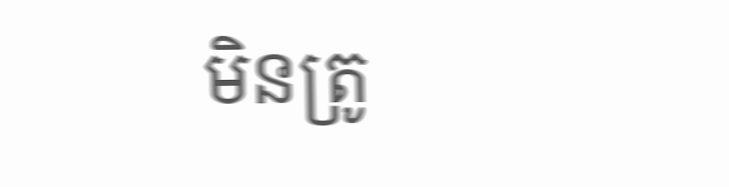មិនត្រូ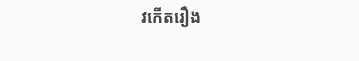វកើតរឿង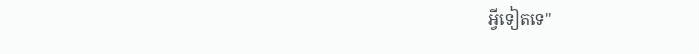អ្វីទៀតទេ"